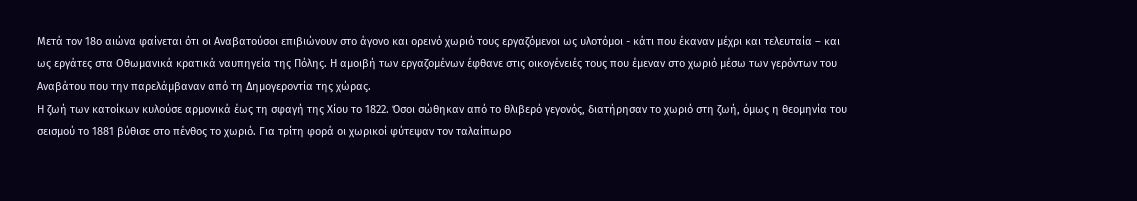Μετά τον 18ο αιώνα φαίνεται ότι οι Αναβατούσοι επιβιώνουν στο άγονο και ορεινό χωριό τους εργαζόμενοι ως υλοτόμοι - κάτι που έκαναν μέχρι και τελευταία – και ως εργάτες στα Οθωμανικά κρατικά ναυπηγεία της Πόλης. Η αμοιβή των εργαζομένων έφθανε στις οικογένειές τους που έμεναν στο χωριό μέσω των γερόντων του Αναβάτου που την παρελάμβαναν από τη Δημογεροντία της χώρας.
Η ζωή των κατοίκων κυλούσε αρμονικά έως τη σφαγή της Χίου το 1822. Όσοι σώθηκαν από το θλιβερό γεγονός, διατήρησαν το χωριό στη ζωή, όμως η θεομηνία του σεισμού το 1881 βύθισε στο πένθος το χωριό. Για τρίτη φορά οι χωρικοί φύτεψαν τον ταλαίπωρο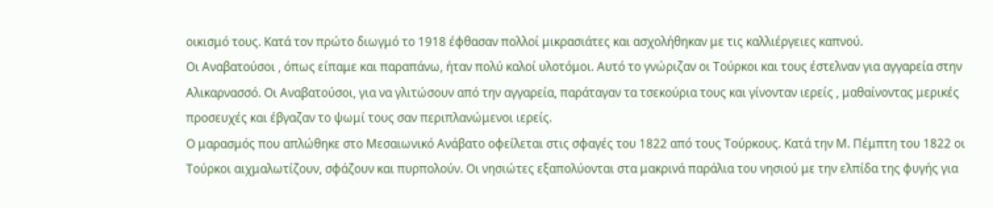οικισμό τους. Κατά τον πρώτο διωγμό το 1918 έφθασαν πολλοί μικρασιάτες και ασχολήθηκαν με τις καλλιέργειες καπνού.
Οι Αναβατούσοι , όπως είπαμε και παραπάνω, ήταν πολύ καλοί υλοτόμοι. Αυτό το γνώριζαν οι Τούρκοι και τους έστελναν για αγγαρεία στην Αλικαρνασσό. Οι Αναβατούσοι, για να γλιτώσουν από την αγγαρεία, παράταγαν τα τσεκούρια τους και γίνονταν ιερείς , μαθαίνοντας μερικές προσευχές και έβγαζαν το ψωμί τους σαν περιπλανώμενοι ιερείς.
Ο μαρασμός που απλώθηκε στο Μεσαιωνικό Ανάβατο οφείλεται στις σφαγές του 1822 από τους Τούρκους. Κατά την Μ. Πέμπτη του 1822 οι Τούρκοι αιχμαλωτίζουν, σφάζουν και πυρπολούν. Οι νησιώτες εξαπολύονται στα μακρινά παράλια του νησιού με την ελπίδα της φυγής για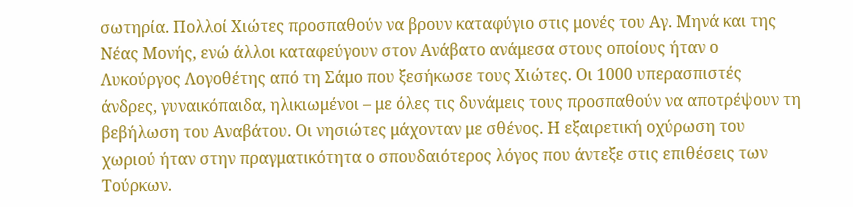σωτηρία. Πολλοί Χιώτες προσπαθούν να βρουν καταφύγιο στις μονές του Αγ. Μηνά και της Νέας Μονής, ενώ άλλοι καταφεύγουν στον Ανάβατο ανάμεσα στους οποίους ήταν ο Λυκούργος Λογοθέτης από τη Σάμο που ξεσήκωσε τους Χιώτες. Οι 1000 υπερασπιστές άνδρες, γυναικόπαιδα, ηλικιωμένοι – με όλες τις δυνάμεις τους προσπαθούν να αποτρέψουν τη βεβήλωση του Αναβάτου. Οι νησιώτες μάχονταν με σθένος. Η εξαιρετική οχύρωση του χωριού ήταν στην πραγματικότητα ο σπουδαιότερος λόγος που άντεξε στις επιθέσεις των Τούρκων.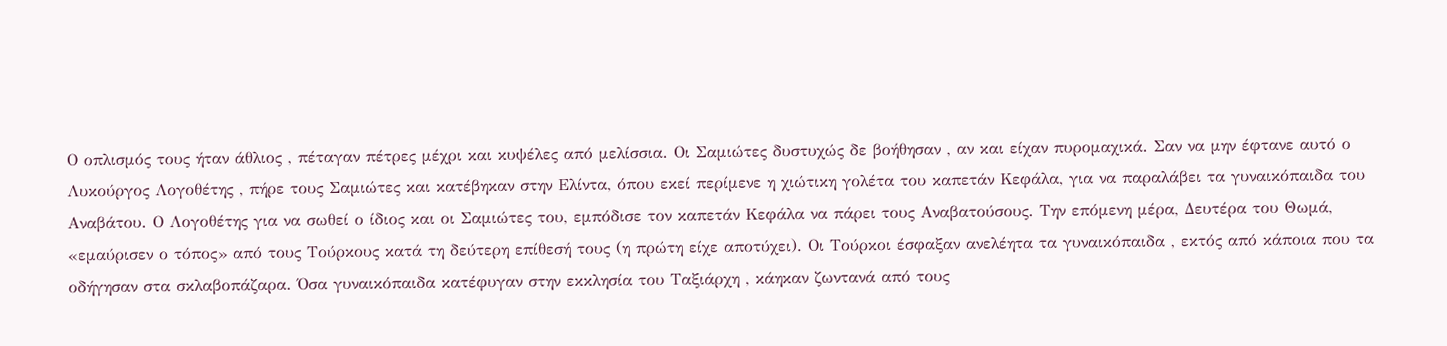Ο οπλισμός τους ήταν άθλιος , πέταγαν πέτρες μέχρι και κυψέλες από μελίσσια. Οι Σαμιώτες δυστυχώς δε βοήθησαν , αν και είχαν πυρομαχικά. Σαν να μην έφτανε αυτό ο Λυκούργος Λογοθέτης , πήρε τους Σαμιώτες και κατέβηκαν στην Ελίντα, όπου εκεί περίμενε η χιώτικη γολέτα του καπετάν Κεφάλα, για να παραλάβει τα γυναικόπαιδα του Αναβάτου. Ο Λογοθέτης για να σωθεί ο ίδιος και οι Σαμιώτες του, εμπόδισε τον καπετάν Κεφάλα να πάρει τους Αναβατούσους. Την επόμενη μέρα, Δευτέρα του Θωμά, «εμαύρισεν ο τόπος» από τους Τούρκους κατά τη δεύτερη επίθεσή τους (η πρώτη είχε αποτύχει). Οι Τούρκοι έσφαξαν ανελέητα τα γυναικόπαιδα , εκτός από κάποια που τα οδήγησαν στα σκλαβοπάζαρα. Όσα γυναικόπαιδα κατέφυγαν στην εκκλησία του Ταξιάρχη , κάηκαν ζωντανά από τους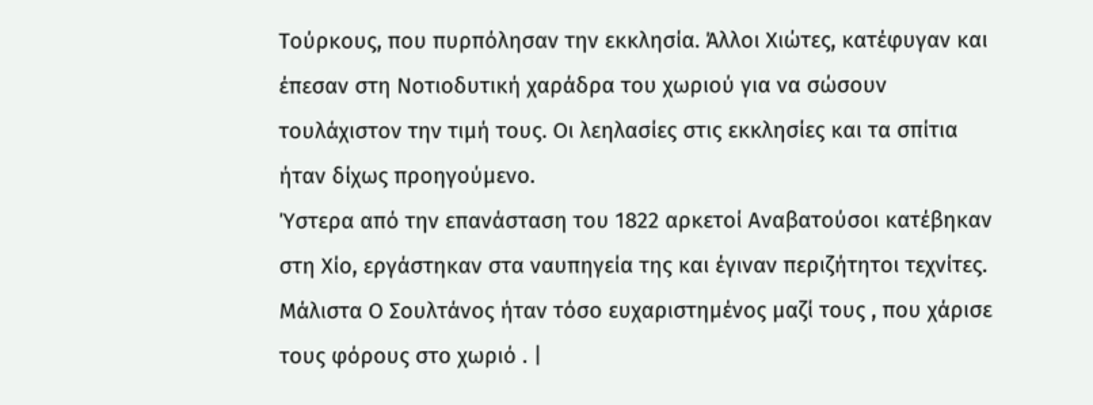Τούρκους, που πυρπόλησαν την εκκλησία. Άλλοι Χιώτες, κατέφυγαν και έπεσαν στη Νοτιοδυτική χαράδρα του χωριού για να σώσουν τουλάχιστον την τιμή τους. Οι λεηλασίες στις εκκλησίες και τα σπίτια ήταν δίχως προηγούμενο.
Ύστερα από την επανάσταση του 1822 αρκετοί Αναβατούσοι κατέβηκαν στη Χίο, εργάστηκαν στα ναυπηγεία της και έγιναν περιζήτητοι τεχνίτες. Μάλιστα Ο Σουλτάνος ήταν τόσο ευχαριστημένος μαζί τους , που χάρισε τους φόρους στο χωριό . |